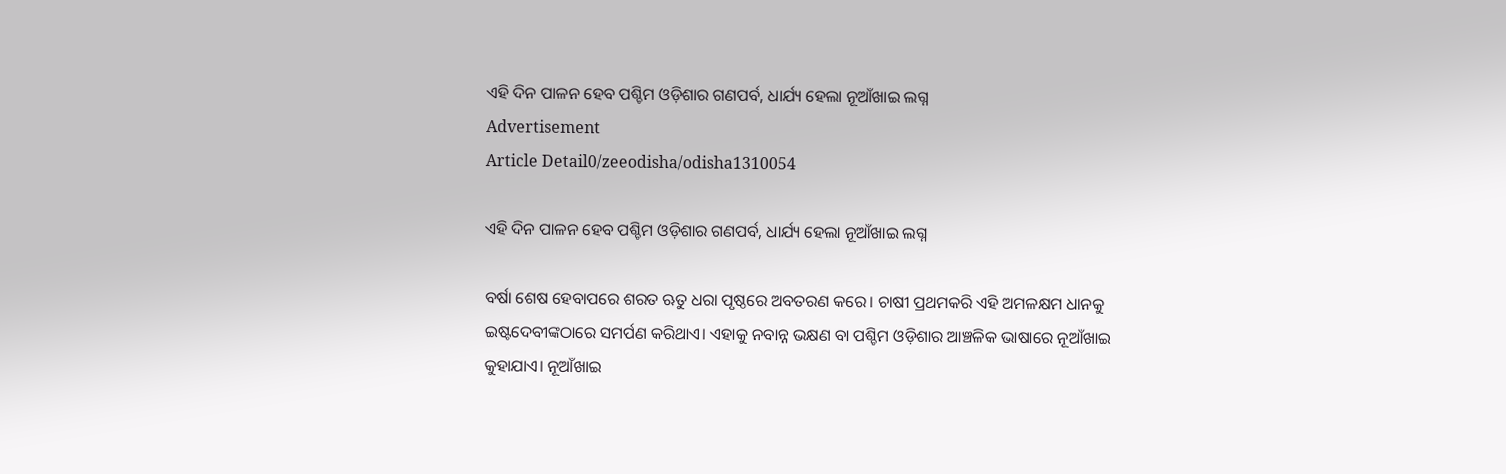ଏହି ଦିନ ପାଳନ ହେବ ପଶ୍ଚିମ ଓଡ଼ିଶାର ଗଣପର୍ବ, ଧାର୍ଯ୍ୟ ହେଲା ନୂଆଁଖାଇ ଲଗ୍ନ
Advertisement
Article Detail0/zeeodisha/odisha1310054

ଏହି ଦିନ ପାଳନ ହେବ ପଶ୍ଚିମ ଓଡ଼ିଶାର ଗଣପର୍ବ, ଧାର୍ଯ୍ୟ ହେଲା ନୂଆଁଖାଇ ଲଗ୍ନ

ବର୍ଷା ଶେଷ ହେବାପରେ ଶରତ ଋତୁ ଧରା ପୃଷ୍ଠରେ ଅବତରଣ କରେ। ଚାଷୀ ପ୍ରଥମକରି ଏହି ଅମଳକ୍ଷମ ଧାନକୁ ଇଷ୍ଟଦେବୀଙ୍କଠାରେ ସମର୍ପଣ କରିଥାଏ। ଏହାକୁ ନବାନ୍ନ ଭକ୍ଷଣ ବା ପଶ୍ଚିମ ଓଡ଼ିଶାର ଆଞ୍ଚଳିକ ଭାଷାରେ ନୂଆଁଖାଇ କୁହାଯାଏ। ନୂଆଁଖାଇ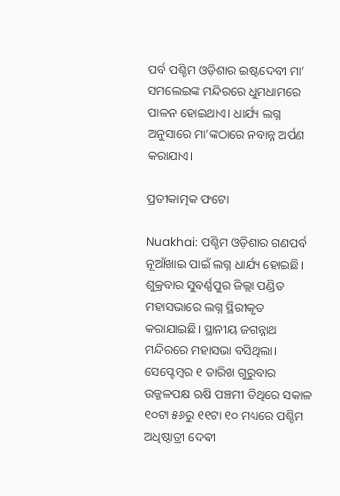ପର୍ବ ପଶ୍ଚିମ ଓଡ଼ିଶାର ଇଷ୍ଟଦେବୀ ମା’ ସମଲେଇଙ୍କ ମନ୍ଦିରରେ ଧୁମଧାମରେ ପାଳନ ହୋଇଥାଏ। ଧାର୍ଯ୍ୟ ଲଗ୍ନ ଅନୁସାରେ ମା’ଙ୍କଠାରେ ନବାନ୍ନ ଅର୍ପଣ କରାଯାଏ।

ପ୍ରତୀକାତ୍ମକ ଫଟୋ

Nuakhai: ପଶ୍ଚିମ ଓଡ଼ିଶାର ଗଣପର୍ବ ନୂଆଁଖାଇ ପାଇଁ ଲଗ୍ନ ଧାର୍ଯ୍ୟ ହୋଇଛି। ଶୁକ୍ରବାର ସୁବର୍ଣ୍ଣପୁର ଜିଲ୍ଲା ପଣ୍ଡିତ ମହାସଭାରେ ଲଗ୍ନ ସ୍ଥିରୀକୃତ କରାଯାଇଛି। ସ୍ଥାନୀୟ ଜଗନ୍ନାଥ ମନ୍ଦିରରେ ମହାସଭା ବସିଥିଲା। ସେପ୍ଟେମ୍ବର ୧ ତାରିଖ ଗୁରୁବାର ଉଜ୍ଜଳପକ୍ଷ ଋଷି ପଞ୍ଚମୀ ତିଥିରେ ସକାଳ ୧୦ଟା ୫୬ରୁ ୧୧ଟା ୧୦ ମଧ୍ୟରେ ପଶ୍ଚିମ ଅଧିଷ୍ଠାତ୍ରୀ ଦେଵୀ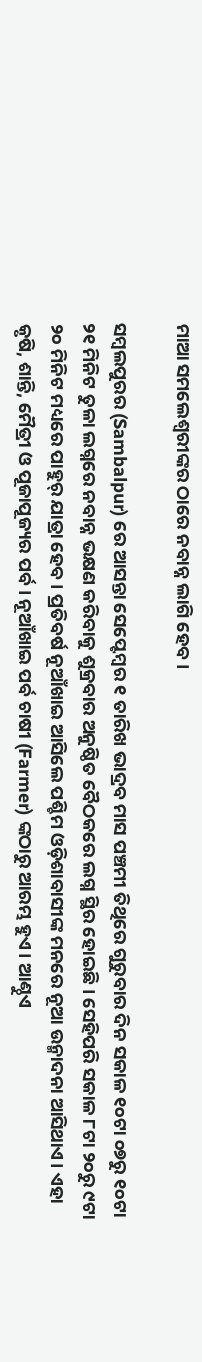ମାଆ ସମଲେଶ୍ୱରୀଙ୍କର ଠାରେ ନବାନ୍ନ ଲାଗି ହେବ।

ସମ୍ବଲପୁରର (Sambalpur) ରେ ଆସନ୍ତା ସେପ୍ଟେମ୍ବର ୧ ତାରିଖ ଭାଦ୍ରବ ମାସ ପଞ୍ଚମୀ ତିଥିରେ ଗୁରୁବାର ଦିନ ସକାଳ ୧୦ଟା ୦୭ରୁ ୧୦ଟା ୨୧ ମିନିଟ ତୁଳା ଲଗ୍ନରେ ନବାନ୍ନ ଭକ୍ଷଣ କରିବାକୁ ଶୁକ୍ରବାର ଅନୁଷ୍ଠିତ ବୈଠକରେ ଲଗ୍ନ ସ୍ଥିର ହୋଇଛି। ସେହିପରି ସକାଳ ୮ଟା ୨୦ରୁ ୯ଟା ୨୦ ମିନିଟ ମଧ୍ୟରେ ପାହୁର୍ ଯାତ୍ରା ହେବ। ପ୍ରତିବର୍ଷ ନୂଆଁଖାଇ ଆସିଲେ ପଶ୍ଚିମ ଓଡ଼ିଶାବାସୀଙ୍କ ମନରେ ନୂଆ ଉନ୍ମାଦନା ଆସିଥାଏ। ଏହା କୃଷି, ଶାନ୍ତି, ମୈତ୍ରୀ ଓ ପୂଜାପୂଜ୍ୟର ପର୍ବ। ନୂଆଁଖାଇ ପର୍ବ ଚାଷୀ (Farmer) ଙ୍କଠାରୁ ଆରମ୍ଭ ହୁଏ। ଆଣ୍ଠୁଏ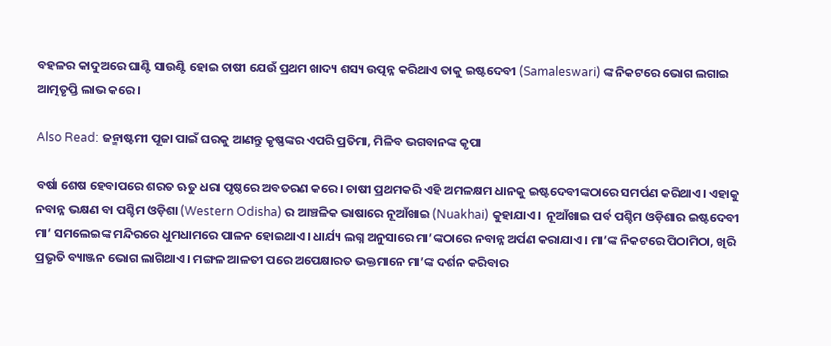ବହଳର କାଦୁଅରେ ଘାଣ୍ଟି ସାଉଣ୍ଟି ହୋଇ ଚାଷୀ ଯେଉଁ ପ୍ରଥମ ଖାଦ୍ୟ ଶସ୍ୟ ଉତ୍ପନ୍ନ କରିଥାଏ ତାକୁ ଇଷ୍ଟଦେବୀ (Samaleswari) ଙ୍କ ନିକଟରେ ଭୋଗ ଲଗାଇ ଆତ୍ମତୃପ୍ତି ଲାଭ କରେ।

Also Read: ଜନ୍ମାଷ୍ଟମୀ ପୂଜା ପାଇଁ ଘରକୁ ଆଣନ୍ତୁ କୃଷ୍ଣଙ୍କର ଏପରି ପ୍ରତିମା, ମିଳିବ ଭଗବାନଙ୍କ କୃପା

ବର୍ଷା ଶେଷ ହେବାପରେ ଶରତ ଋତୁ ଧରା ପୃଷ୍ଠରେ ଅବତରଣ କରେ। ଚାଷୀ ପ୍ରଥମକରି ଏହି ଅମଳକ୍ଷମ ଧାନକୁ ଇଷ୍ଟଦେବୀଙ୍କଠାରେ ସମର୍ପଣ କରିଥାଏ। ଏହାକୁ ନବାନ୍ନ ଭକ୍ଷଣ ବା ପଶ୍ଚିମ ଓଡ଼ିଶା (Western Odisha) ର ଆଞ୍ଚଳିକ ଭାଷାରେ ନୂଆଁଖାଇ (Nuakhai) କୁହାଯାଏ।  ନୂଆଁଖାଇ ପର୍ବ ପଶ୍ଚିମ ଓଡ଼ିଶାର ଇଷ୍ଟଦେବୀ ମା’ ସମଲେଇଙ୍କ ମନ୍ଦିରରେ ଧୁମଧାମରେ ପାଳନ ହୋଇଥାଏ। ଧାର୍ଯ୍ୟ ଲଗ୍ନ ଅନୁସାରେ ମା’ଙ୍କଠାରେ ନବାନ୍ନ ଅର୍ପଣ କରାଯାଏ। ମା’ଙ୍କ ନିକଟରେ ପିଠାମିଠା, ଖିରି ପ୍ରଭୃତି ବ୍ୟାଞ୍ଜନ ଭୋଗ ଲାଗିଥାଏ। ମଙ୍ଗଳ ଆଳତୀ ପରେ ଅପେକ୍ଷାରତ ଭକ୍ତମାନେ ମା’ଙ୍କ ଦର୍ଶନ କରିବାର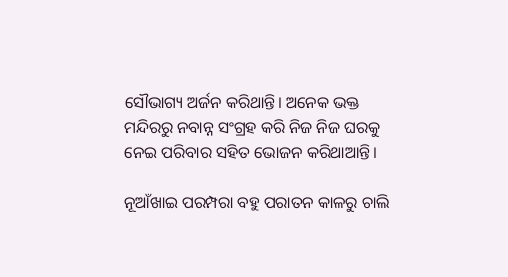ସୌଭାଗ୍ୟ ଅର୍ଜନ କରିଥାନ୍ତି। ଅନେକ ଭକ୍ତ ମନ୍ଦିରରୁ ନବାନ୍ନ ସଂଗ୍ରହ କରି ନିଜ ନିଜ ଘରକୁ ନେଇ ପରିବାର ସହିତ ଭୋଜନ କରିଥାଆନ୍ତି।

ନୂଆଁଖାଇ ପରମ୍ପରା ବହୁ ପରାତନ କାଳରୁ ଚାଲି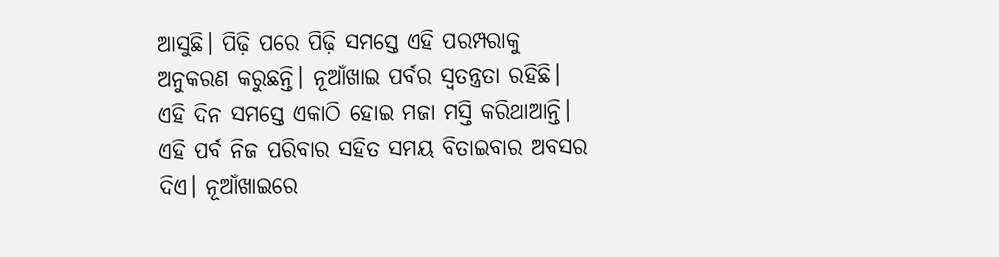ଆସୁଛି। ପିଢ଼ି ପରେ ପିଢ଼ି ସମସ୍ତେ ଏହି ପରମ୍ପରାକୁ ଅନୁକରଣ କରୁଛନ୍ତି। ନୂଆଁଖାଇ ପର୍ବର ସ୍ୱତନ୍ତ୍ରତା ରହିଛି। ଏହି ଦିନ ସମସ୍ତେ ଏକାଠି ହୋଇ ମଜା ମସ୍ତି କରିଥାଆନ୍ତି। ଏହି ପର୍ବ ନିଜ ପରିବାର ସହିତ ସମୟ ବିତାଇବାର ଅବସର ଦିଏ। ନୂଆଁଖାଇରେ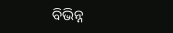ବିଭିନ୍ନ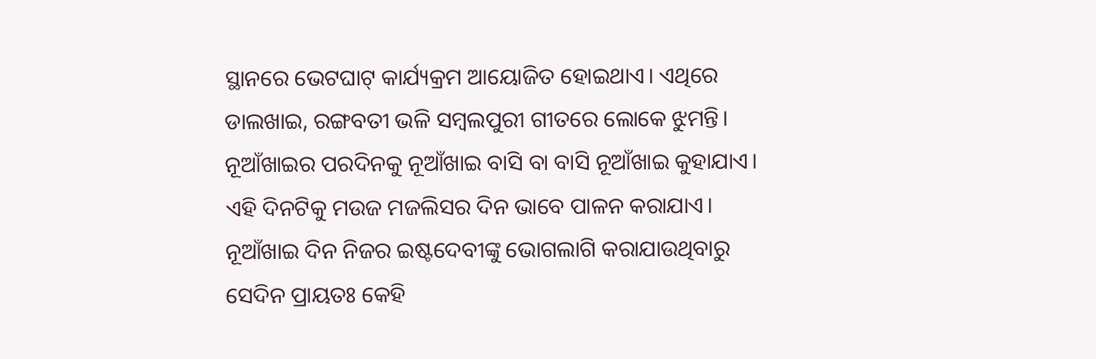ସ୍ଥାନରେ ଭେଟଘାଟ୍‌ କାର୍ଯ୍ୟକ୍ରମ ଆୟୋଜିତ ହୋଇଥାଏ। ଏଥିରେ ଡାଲଖାଇ, ରଙ୍ଗବତୀ ଭଳି ସମ୍ବଲପୁରୀ ଗୀତରେ ଲୋକେ ଝୁମନ୍ତି। ନୂଆଁଖାଇର ପରଦିନକୁ ନୂଆଁଖାଇ ବାସି ବା ବାସି ନୂଆଁଖାଇ କୁହାଯାଏ। ଏହି ଦିନଟିକୁ ମଉଜ ମଜଲିସର ଦିନ ଭାବେ ପାଳନ କରାଯାଏ। ନୂଆଁଖାଇ ଦିନ ନିଜର ଇଷ୍ଟଦେବୀଙ୍କୁ ଭୋଗଲାଗି କରାଯାଉଥିବାରୁ ସେଦିନ ପ୍ରାୟତଃ କେହି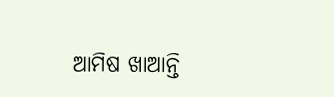ଆମିଷ ଖାଆନ୍ତି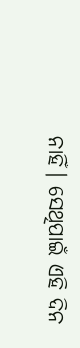ନାହିଁ। ସେଥିପାଇଁ ଏହି ଦିନ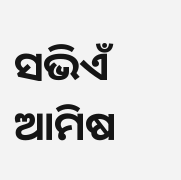ସଭିଏଁ  ଆମିଷ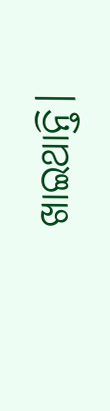ଖାଇଥାନ୍ତି।